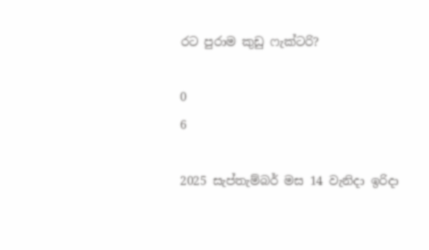රට පුරාම කුඩු ෆැක්ටරි?

0
6

2025 සැප්තැම්බර් මස 14 වැනිදා ඉරිදා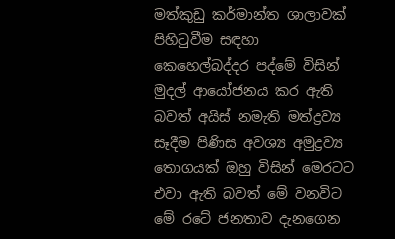මත්කුඩු කර්මාන්ත ශාලාවක් පිහිටුවීම සඳහා කෙහෙල්බද්දර පද්මේ විසින් මුදල් ආයෝජනය කර ඇති බවත් අයිස් නමැති මත්ද්‍රව්‍ය සෑදීම පිණිස අවශ්‍ය අමුද්‍රව්‍ය තොගයක් ඔහු විසින් මෙරටට එවා ඇති බවත් මේ වනවිට මේ රටේ ජනතාව දැනගෙන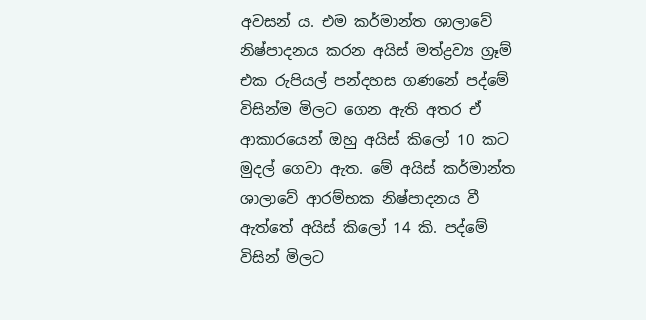අවසන් ය. එම කර්මාන්ත ශාලාවේ නිෂ්පාදනය කරන අයිස් මත්ද්‍රව්‍ය ග්‍රෑම් එක රුපියල් පන්දහස ගණනේ පද්මේ විසින්ම මිලට ගෙන ඇති අතර ඒ ආකාරයෙන් ඔහු අයිස් කිලෝ 10 කට මුදල් ගෙවා ඇත. මේ අයිස් කර්මාන්ත ශාලාවේ ආරම්භක නිෂ්පාදනය වී ඇත්තේ අයිස් කිලෝ 14 කි. පද්මේ විසින් මිලට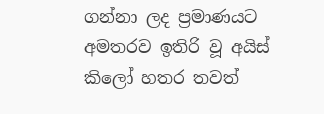ගන්නා ලද ප්‍රමාණයට අමතරව ඉතිරි වූ අයිස් කිලෝ හතර තවත්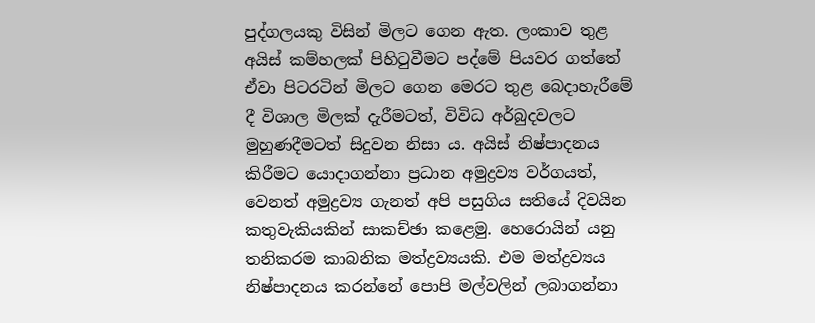පුද්ගලයකු විසින් මිලට ගෙන ඇත. ලංකාව තුළ අයිස් කම්හලක් පිහිටුවීමට පද්මේ පියවර ගත්තේ ඒවා පිටරටින් මිලට ගෙන මෙරට තුළ බෙදාහැරීමේ දී විශාල මිලක් දැරීමටත්, විවිධ අර්බුදවලට මුහුණදීමටත් සිදුවන නිසා ය. අයිස් නිෂ්පාදනය කිරීමට යොදාගන්නා ප්‍රධාන අමුද්‍රව්‍ය වර්ගයත්, වෙනත් අමුද්‍රව්‍ය ගැනත් අපි පසුගිය සතියේ දිවයින කතුවැකියකින් සාකච්ඡා කළෙමු. හෙරොයින් යනු තනිකරම කාබනික මත්ද්‍රව්‍යයකි. එම මත්ද්‍රව්‍යය නිෂ්පාදනය කරන්නේ පොපි මල්වලින් ලබාගන්නා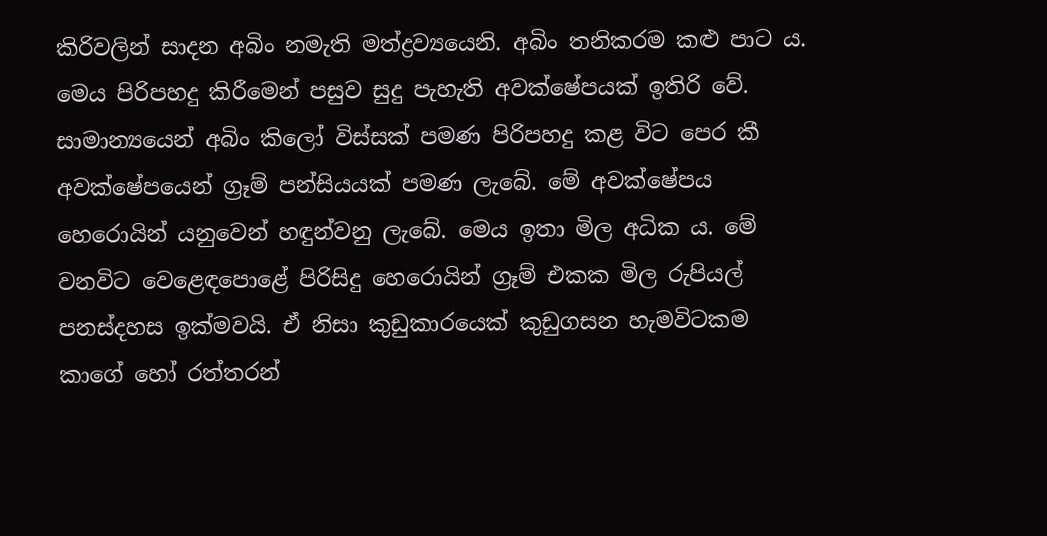කිරිවලින් සාදන අබිං නමැති මත්ද්‍රව්‍යයෙනි. අබිං තනිකරම කළු පාට ය. මෙය පිරිපහදු කිරීමෙන් පසුව සුදු පැහැති අවක්ෂේපයක් ඉතිරි වේ. සාමාන්‍යයෙන් අබිං කිලෝ විස්සක් පමණ පිරිපහදු කළ විට පෙර කී අවක්ෂේපයෙන් ග්‍රෑම් පන්සියයක් පමණ ලැබේ. මේ අවක්ෂේපය හෙරොයින් යනුවෙන් හඳුන්වනු ලැබේ. මෙය ඉතා මිල අධික ය. මේ වනවිට වෙළෙඳපොළේ පිරිසිදු හෙරොයින් ග්‍රෑම් එකක මිල රුපියල් පනස්දහස ඉක්මවයි. ඒ නිසා කුඩුකාරයෙක් කුඩුගසන හැමවිටකම කාගේ හෝ රත්තරන්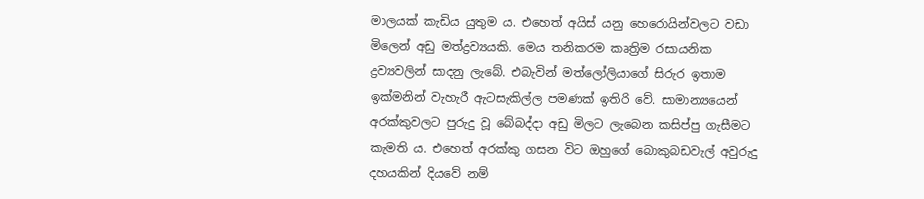මාලයක් කැඩිය යුතුම ය. එහෙත් අයිස් යනු හෙරොයින්වලට වඩා මිලෙන් අඩු මත්ද්‍රව්‍යයකි. මෙය තනිකරම කෘත්‍රිම රසායනික ද්‍රව්‍යවලින් සාදනු ලැබේ. එබැවින් මත්ලෝලියාගේ සිරුර ඉතාම ඉක්මනින් වැහැරී ඇටසැකිල්ල පමණක් ඉතිරි වේ. සාමාන්‍යයෙන් අරක්කුවලට පුරුදු වූ බේබද්දා අඩු මිලට ලැබෙන කසිප්පු ගැසීමට කැමති ය. එහෙත් අරක්කු ගසන විට ඔහුගේ බොකුබඩවැල් අවුරුදු දහයකින් දියවේ නම්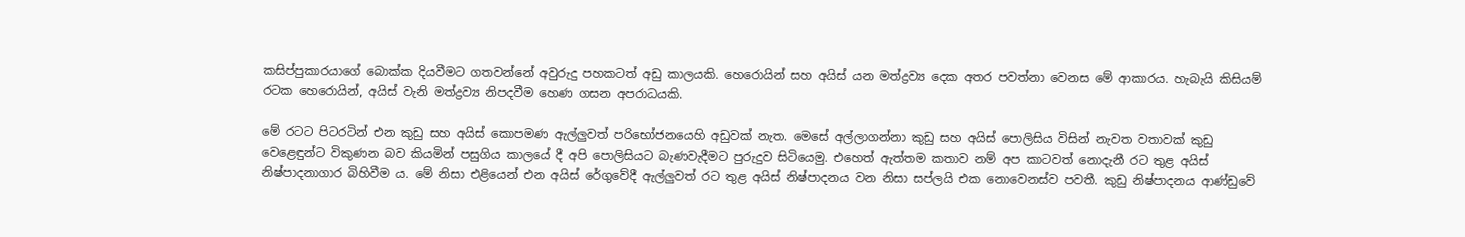කසිප්පුකාරයාගේ බොක්ක දියවීමට ගතවන්නේ අවුරුදු පහකටත් අඩු කාලයකි. හෙරොයින් සහ අයිස් යන මත්ද්‍රව්‍ය දෙක අතර පවත්නා වෙනස මේ ආකාරය. හැබැයි කිසියම් රටක හෙරොයින්, අයිස් වැනි මත්ද්‍රව්‍ය නිපදවීම හෙණ ගසන අපරාධයකි.

මේ රටට පිටරටින් එන කුඩු සහ අයිස් කොපමණ ඇල්ලුවත් පරිභෝජනයෙහි අඩුවක් නැත. මෙසේ අල්ලාගන්නා කුඩු සහ අයිස් පොලිසිය විසින් නැවත වතාවක් කුඩු වෙළෙඳුන්ට විකුණන බව කියමින් පසුගිය කාලයේ දී අපි පොලිසියට බැණවැදීමට පුරුදුව සිටියෙමු. එහෙත් ඇත්තම කතාව නම් අප කාටවත් නොදැනී රට තුළ අයිස් නිෂ්පාදනාගාර බිහිවීම ය. මේ නිසා එළියෙන් එන අයිස් රේගුවේදී ඇල්ලුවත් රට තුළ අයිස් නිෂ්පාදනය වන නිසා සප්ලයි එක නොවෙනස්ව පවතී. කුඩු නිෂ්පාදනය ආණ්ඩුවේ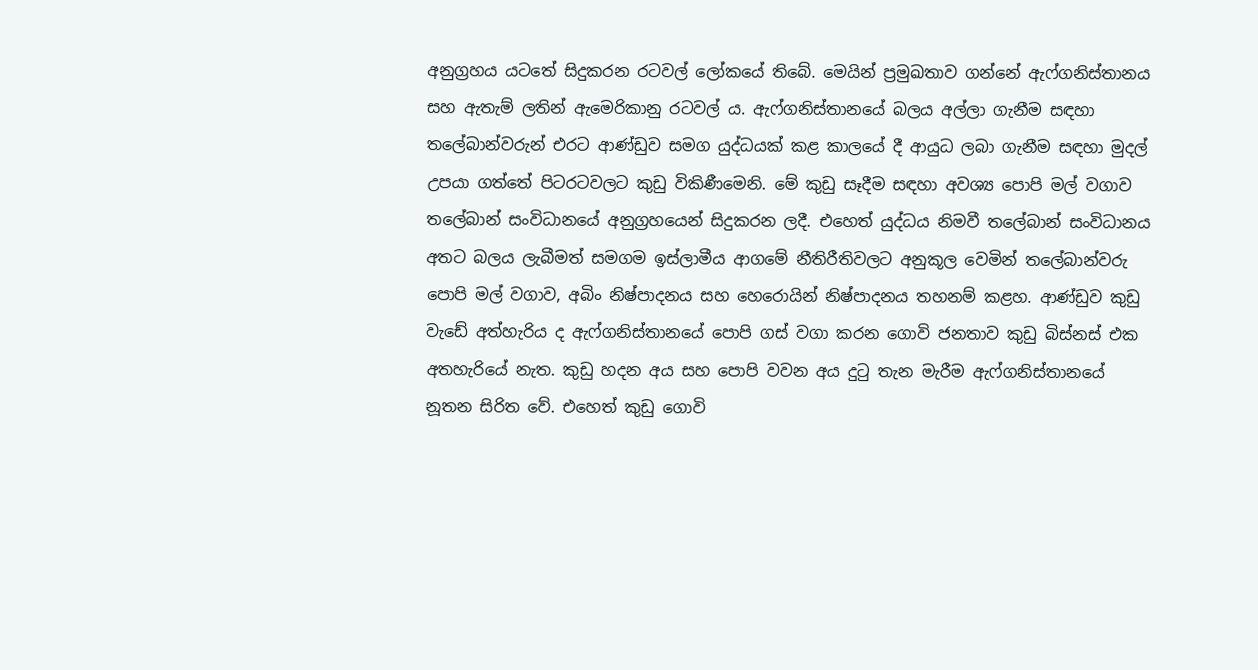අනුග්‍රහය යටතේ සිදුකරන රටවල් ලෝකයේ තිබේ. මෙයින් ප්‍රමුඛතාව ගන්නේ ඇෆ්ගනිස්තානය සහ ඇතැම් ලතින් ඇමෙරිකානු රටවල් ය. ඇෆ්ගනිස්තානයේ බලය අල්ලා ගැනීම සඳහා තලේබාන්වරුන් එරට ආණ්ඩුව සමග යුද්ධයක් කළ කාලයේ දී ආයුධ ලබා ගැනීම සඳහා මුදල් උපයා ගත්තේ පිටරටවලට කුඩු විකිණීමෙනි. මේ කුඩු සෑදීම සඳහා අවශ්‍ය පොපි මල් වගාව තලේබාන් සංවිධානයේ අනුග්‍රහයෙන් සිදුකරන ලදී. එහෙත් යුද්ධය නිමවී තලේබාන් සංවිධානය අතට බලය ලැබීමත් සමගම ඉස්ලාමීය ආගමේ නීතිරීතිවලට අනුකූල වෙමින් තලේබාන්වරු පොපි මල් වගාව, අබිං නිෂ්පාදනය සහ හෙරොයින් නිෂ්පාදනය තහනම් කළහ. ආණ්ඩුව කුඩු වැඩේ අත්හැරිය ද ඇෆ්ගනිස්තානයේ පොපි ගස් වගා කරන ගොවි ජනතාව කුඩු බිස්නස් එක අතහැරියේ නැත. කුඩු හදන අය සහ පොපි වවන අය දුටු තැන මැරීම ඇෆ්ගනිස්තානයේ නූතන සිරිත වේ. එහෙත් කුඩු ගොවි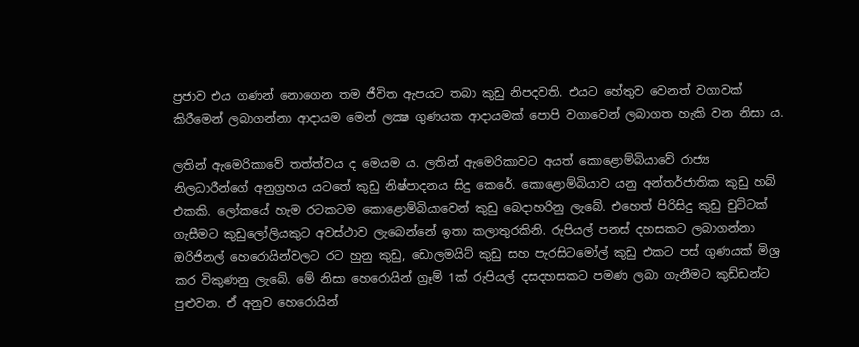ප්‍රජාව එය ගණන් නොගෙන තම ජීවිත ඇපයට තබා කුඩු නිපදවති. එයට හේතුව වෙනත් වගාවක් කිරීමෙන් ලබාගන්නා ආදායම මෙන් ලක්‍ෂ ගුණයක ආදායමක් පොපි වගාවෙන් ලබාගත හැකි වන නිසා ය.

ලතින් ඇමෙරිකාවේ තත්ත්වය ද මෙයම ය. ලතින් ඇමෙරිකාවට අයත් කොළොම්බියාවේ රාජ්‍ය නිලධාරීන්ගේ අනුග්‍රහය යටතේ කුඩු නිෂ්පාදනය සිදු කෙරේ. කොළොම්බියාව යනු අන්තර්ජාතික කුඩු හබ් එකකි. ලෝකයේ හැම රටකටම කොළොම්බියාවෙන් කුඩු බෙදාහරිනු ලැබේ. එහෙත් පිරිසිදු කුඩු චුට්ටක් ගැසීමට කුඩුලෝලියකුට අවස්ථාව ලැබෙන්නේ ඉතා කලාතුරකිනි. රුපියල් පනස් දහසකට ලබාගන්නා ඔරිජිනල් හෙරොයින්වලට රට හුනු කුඩු, ඩොලමයිට් කුඩු සහ පැරසිටමෝල් කුඩු එකට පස් ගුණයක් මිශ්‍ර කර විකුණනු ලැබේ. මේ නිසා හෙරොයින් ග්‍රෑම් 1ක් රුපියල් දසදහසකට පමණ ලබා ගැනීමට කුඩ්ඩන්ට පුළුවන. ඒ අනුව හෙරොයින්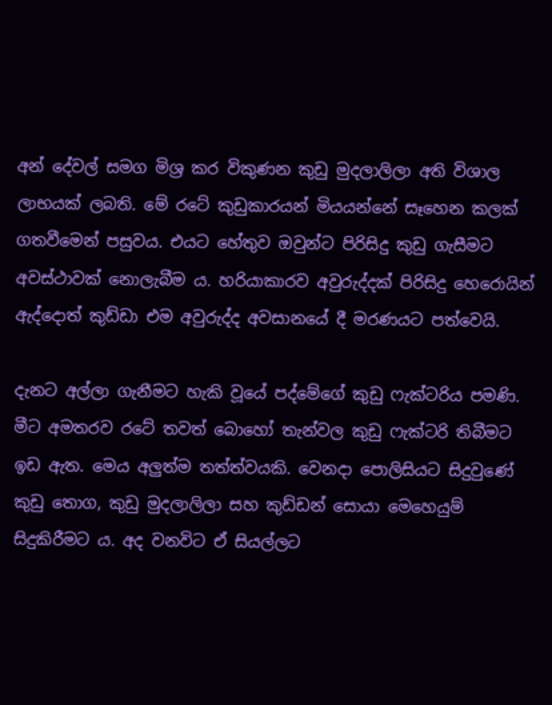අන් දේවල් සමග මිශ්‍ර කර විකුණන කුඩු මුදලාලිලා අති විශාල ලාභයක් ලබති. මේ රටේ කුඩුකාරයන් මියයන්නේ සෑහෙන කලක් ගතවීමෙන් පසුවය. එයට හේතුව ඔවුන්ට පිරිසිදු කුඩු ගැසීමට අවස්ථාවක් නොලැබීම ය. හරියාකාරව අවුරුද්දක් පිරිසිදු හෙරොයින් ඇද්දොත් කුඩ්ඩා එම අවුරුද්ද අවසානයේ දී මරණයට පත්වෙයි.

දැනට අල්ලා ගැනීමට හැකි වූයේ පද්මේගේ කුඩු ෆැක්ටරිය පමණි. මීට අමතරව රටේ තවත් බොහෝ තැන්වල කුඩු ෆැක්ටරි තිබීමට ඉඩ ඇත. මෙය අලුත්ම තත්ත්වයකි. වෙනදා පොලිසියට සිදුවුණේ කුඩු තොග, කුඩු මුදලාලිලා සහ කුඩ්ඩන් සොයා මෙහෙයුම් සිදුකිරීමට ය. අද වනවිට ඒ සියල්ලට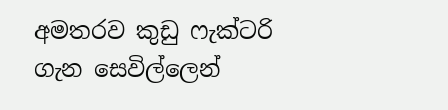අමතරව කුඩු ෆැක්ටරි ගැන සෙවිල්ලෙන්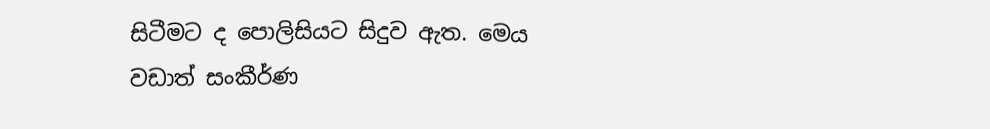සිටීමට ද පොලිසියට සිදුව ඇත. මෙය වඩාත් සංකීර්ණ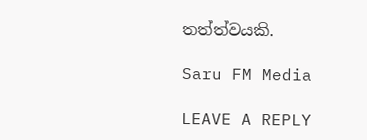තත්ත්වයකි.

Saru FM Media

LEAVE A REPLY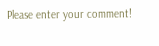Please enter your comment!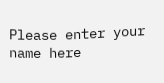Please enter your name here